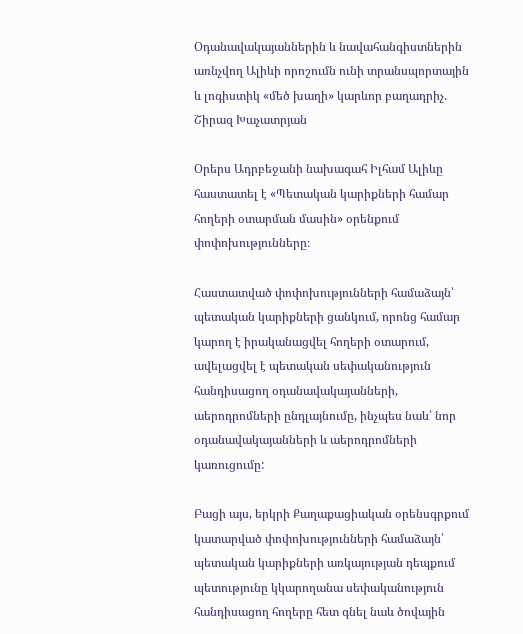Օդանավակայաններին և նավահանգիստներին առնչվող Ալիևի որոշումն ունի տրանսպորտային և լոգիստիկ «մեծ խաղի» կարևոր բաղադրիչ. Շիրազ Խաչատրյան

Օրերս Ադրբեջանի նախագահ Իլհամ Ալիևը հաստատել է «Պետական կարիքների համար հողերի օտարման մասին» օրենքում փոփոխությունները։

Հաստատված փոփոխությունների համաձայն՝ պետական կարիքների ցանկում, որոնց համար կարող է իրականացվել հողերի օտարում, ավելացվել է պետական սեփականություն հանդիսացող օդանավակայանների, աերոդրոմների ընդլայնումը, ինչպես նաև՝ նոր օդանավակայանների և աերոդրոմների կառուցումը:

Բացի այս, երկրի Քաղաքացիական օրենսգրքում կատարված փոփոխությունների համաձայն՝ պետական կարիքների առկայության դեպքում պետությունը կկարողանա սեփականություն հանդիսացող հողերը հետ գնել նաև ծովային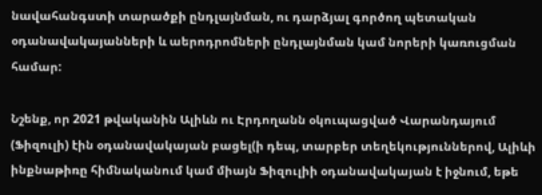նավահանգստի տարածքի ընդլայնման, ու դարձյալ գործող պետական օդանավակայանների և աերոդրոմների ընդլայնման կամ նորերի կառուցման համար:

Նշենք, որ 2021 թվականին Ալիևն ու Էրդողանն օկուպացված Վարանդայում (Ֆիզուլի) էին օդանավակայան բացել(ի դեպ, տարբեր տեղեկություններով, Ալիևի ինքնաթիռը հիմնականում կամ միայն Ֆիզուլիի օդանավակայան է իջնում, եթե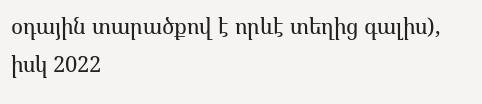օդային տարածքով է որևէ տեղից գալիս), իսկ 2022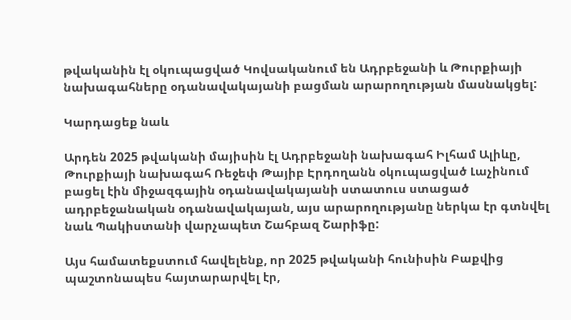թվականին էլ օկուպացված Կովսականում են Ադրբեջանի և Թուրքիայի նախագահները օդանավակայանի բացման արարողության մասնակցել:

Կարդացեք նաև

Արդեն 2025 թվականի մայիսին էլ Ադրբեջանի նախագահ Իլհամ Ալիևը, Թուրքիայի նախագահ Ռեջեփ Թայիբ Էրդողանն օկուպացված Լաչինում բացել էին միջազգային օդանավակայանի ստատուս ստացած ադրբեջանական օդանավակայան, այս արարողությանը ներկա էր գտնվել նաև Պակիստանի վարչապետ Շահբազ Շարիֆը:

Այս համատեքստում հավելենք, որ 2025 թվականի հունիսին Բաքվից պաշտոնապես հայտարարվել էր,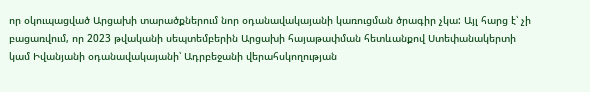որ օկուպացված Արցախի տարածքներում նոր օդանավակայանի կառուցման ծրագիր չկա: Այլ հարց է՝ չի բացառվում, որ 2023 թվականի սեպտեմբերին Արցախի հայաթափման հետևանքով Ստեփանակերտի կամ Իվանյանի օդանավակայանի՝ Ադրբեջանի վերահսկողության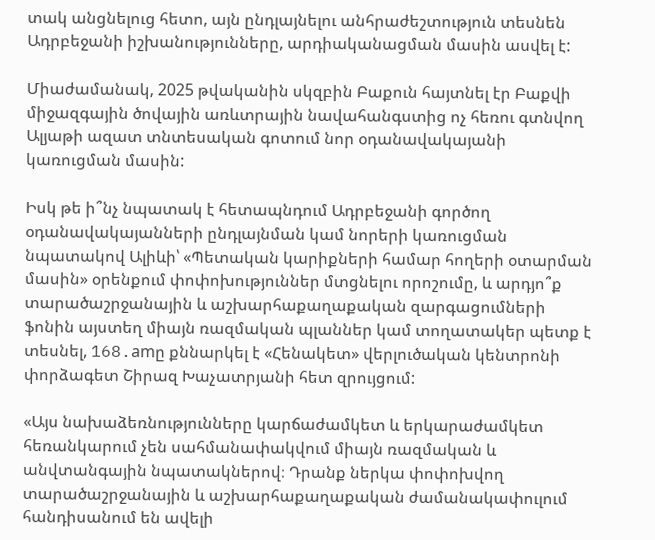տակ անցնելուց հետո, այն ընդլայնելու անհրաժեշտություն տեսնեն Ադրբեջանի իշխանությունները, արդիականացման մասին ասվել է:

Միաժամանակ, 2025 թվականին սկզբին Բաքուն հայտնել էր Բաքվի միջազգային ծովային առևտրային նավահանգստից ոչ հեռու գտնվող Ալյաթի ազատ տնտեսական գոտում նոր օդանավակայանի կառուցման մասին:

Իսկ թե ի՞նչ նպատակ է հետապնդում Ադրբեջանի գործող օդանավակայանների ընդլայնման կամ նորերի կառուցման նպատակով Ալիևի՝ «Պետական կարիքների համար հողերի օտարման մասին» օրենքում փոփոխություններ մտցնելու որոշումը, և արդյո՞ք տարածաշրջանային և աշխարհաքաղաքական զարգացումների ֆոնին այստեղ միայն ռազմական պլաններ կամ տողատակեր պետք է տեսնել, 168.amը քննարկել է «Հենակետ» վերլուծական կենտրոնի փորձագետ Շիրազ Խաչատրյանի հետ զրույցում:

«Այս նախաձեռնությունները կարճաժամկետ և երկարաժամկետ հեռանկարում չեն սահմանափակվում միայն ռազմական և անվտանգային նպատակներով։ Դրանք ներկա փոփոխվող տարածաշրջանային և աշխարհաքաղաքական ժամանակափուլում հանդիսանում են ավելի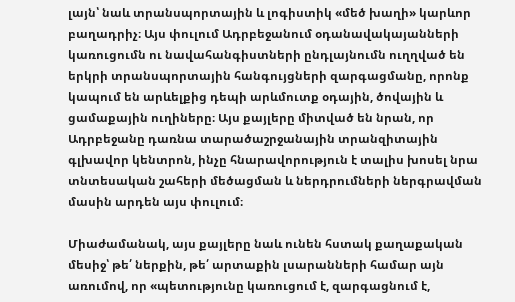լայն՝ նաև տրանսպորտային և լոգիստիկ «մեծ խաղի» կարևոր բաղադրիչ։ Այս փուլում Ադրբեջանում օդանավակայանների կառուցումն ու նավահանգիստների ընդլայնումն ուղղված են երկրի տրանսպորտային հանգույցների զարգացմանը, որոնք կապում են արևելքից դեպի արևմուտք օդային, ծովային և ցամաքային ուղիները։ Այս քայլերը միտված են նրան, որ Ադրբեջանը դառնա տարածաշրջանային տրանզիտային գլխավոր կենտրոն, ինչը հնարավորություն է տալիս խոսել նրա տնտեսական շահերի մեծացման և ներդրումների ներգրավման մասին արդեն այս փուլում։

Միաժամանակ, այս քայլերը նաև ունեն հստակ քաղաքական մեսիջ՝ թե՛ ներքին, թե՛ արտաքին լսարանների համար այն առումով, որ «պետությունը կառուցում է, զարգացնում է,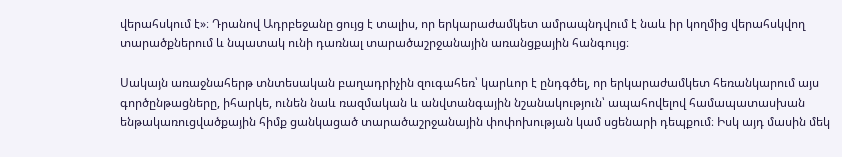վերահսկում է»։ Դրանով Ադրբեջանը ցույց է տալիս, որ երկարաժամկետ ամրապնդվում է նաև իր կողմից վերահսկվող տարածքներում և նպատակ ունի դառնալ տարածաշրջանային առանցքային հանգույց։

Սակայն առաջնահերթ տնտեսական բաղադրիչին զուգահեռ՝ կարևոր է ընդգծել, որ երկարաժամկետ հեռանկարում այս գործընթացները, իհարկե, ունեն նաև ռազմական և անվտանգային նշանակություն՝ ապահովելով համապատասխան ենթակառուցվածքային հիմք ցանկացած տարածաշրջանային փոփոխության կամ սցենարի դեպքում։ Իսկ այդ մասին մեկ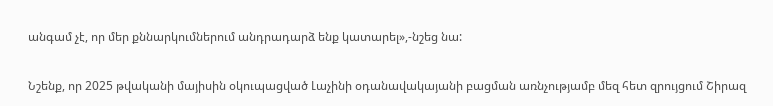անգամ չէ, որ մեր քննարկումներում անդրադարձ ենք կատարել»,-նշեց նա:

Նշենք, որ 2025 թվականի մայիսին օկուպացված Լաչինի օդանավակայանի բացման առնչությամբ մեզ հետ զրույցում Շիրազ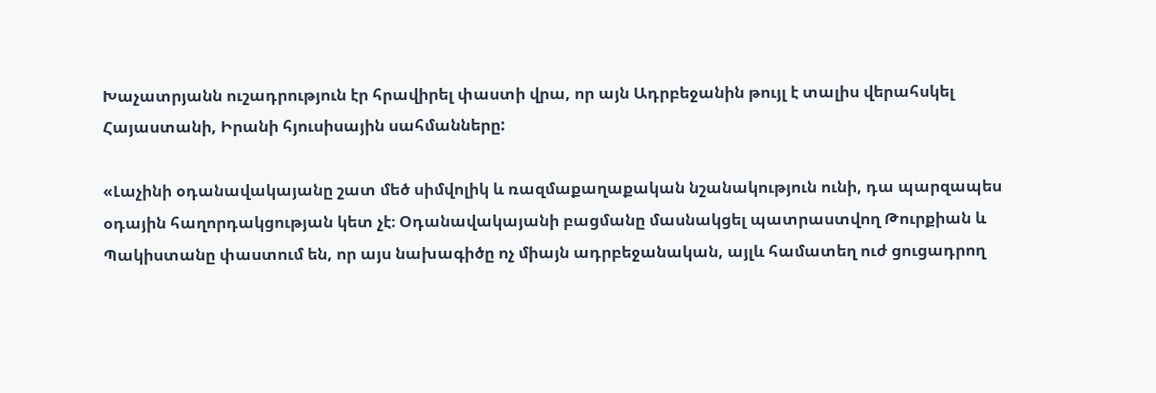Խաչատրյանն ուշադրություն էր հրավիրել փաստի վրա, որ այն Ադրբեջանին թույլ է տալիս վերահսկել Հայաստանի, Իրանի հյուսիսային սահմանները:

«Լաչինի օդանավակայանը շատ մեծ սիմվոլիկ և ռազմաքաղաքական նշանակություն ունի, դա պարզապես օդային հաղորդակցության կետ չէ։ Օդանավակայանի բացմանը մասնակցել պատրաստվող Թուրքիան և Պակիստանը փաստում են, որ այս նախագիծը ոչ միայն ադրբեջանական, այլև համատեղ ուժ ցուցադրող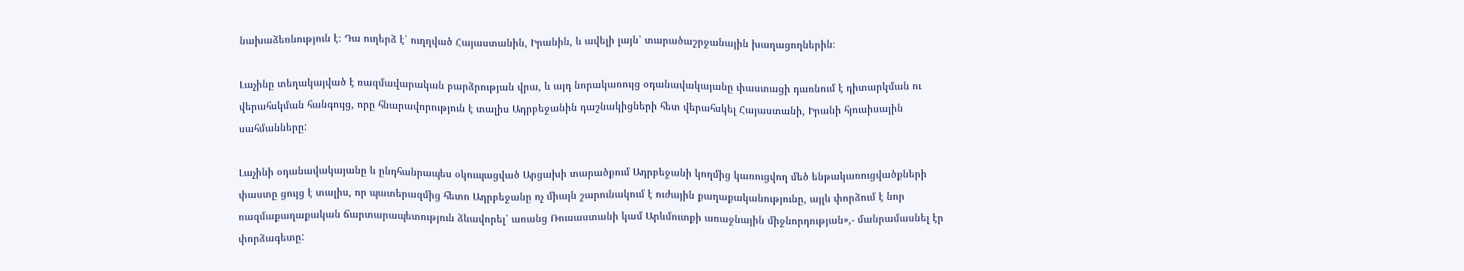նախաձեռնություն է։ Դա ուղերձ է՝ ուղղված Հայաստանին, Իրանին, և ավելի լայն՝ տարածաշրջանային խաղացողներին։

Լաչինը տեղակայված է ռազմավարական բարձրության վրա, և այդ նորակառույց օդանավակայանը փաստացի դառնում է դիտարկման ու վերահսկման հանգույց, որը հնարավորություն է տալիս Ադրբեջանին դաշնակիցների հետ վերահսկել Հայաստանի, Իրանի հյուսիսային սահմանները:

Լաչինի օդանավակայանը և ընդհանրապես օկուպացված Արցախի տարածքում Ադրբեջանի կողմից կառուցվող մեծ ենթակառուցվածքների փաստը ցույց է տալիս, որ պատերազմից հետո Ադրբեջանը ոչ միայն շարունակում է ուժային քաղաքականությունը, այլև փորձում է նոր ռազմաքաղաքական ճարտարապետություն ձևավորել՝ առանց Ռուսաստանի կամ Արևմուտքի առաջնային միջնորդության»,- մանրամասնել էր փորձագետը: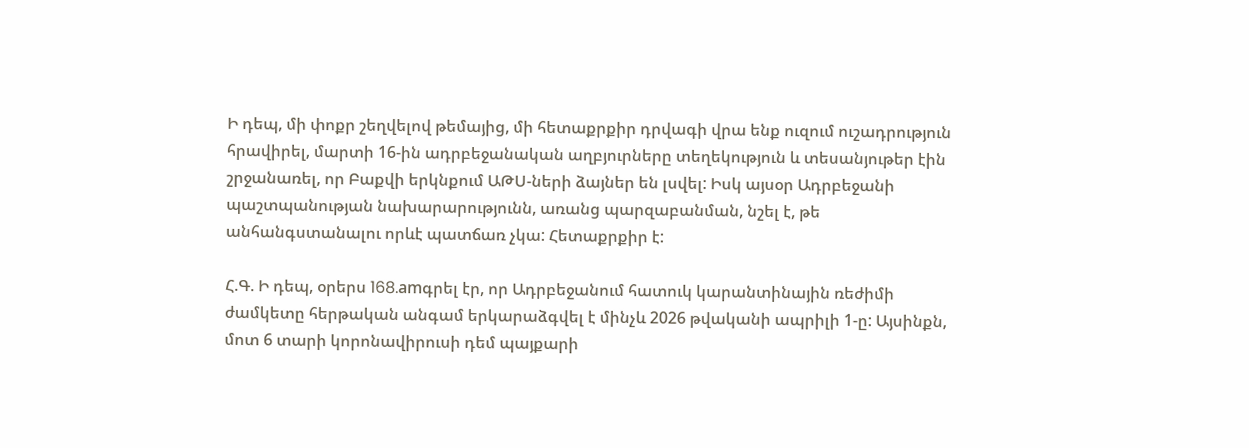Ի դեպ, մի փոքր շեղվելով թեմայից, մի հետաքրքիր դրվագի վրա ենք ուզում ուշադրություն հրավիրել, մարտի 16-ին ադրբեջանական աղբյուրները տեղեկություն և տեսանյութեր էին շրջանառել, որ Բաքվի երկնքում ԱԹՍ-ների ձայներ են լսվել: Իսկ այսօր Ադրբեջանի պաշտպանության նախարարությունն, առանց պարզաբանման, նշել է, թե անհանգստանալու որևէ պատճառ չկա: Հետաքրքիր է:

Հ.Գ. Ի դեպ, օրերս 168.amգրել էր, որ Ադրբեջանում հատուկ կարանտինային ռեժիմի ժամկետը հերթական անգամ երկարաձգվել է մինչև 2026 թվականի ապրիլի 1-ը: Այսինքն, մոտ 6 տարի կորոնավիրուսի դեմ պայքարի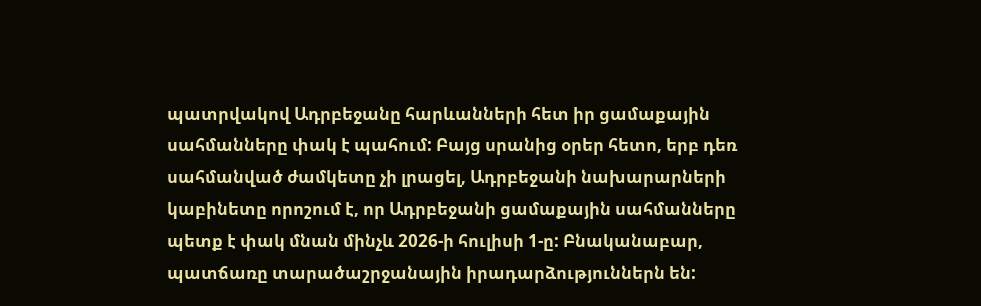պատրվակով Ադրբեջանը հարևանների հետ իր ցամաքային սահմանները փակ է պահում: Բայց սրանից օրեր հետո, երբ դեռ սահմանված ժամկետը չի լրացել, Ադրբեջանի նախարարների կաբինետը որոշում է, որ Ադրբեջանի ցամաքային սահմանները պետք է փակ մնան մինչև 2026-ի հուլիսի 1-ը: Բնականաբար, պատճառը տարածաշրջանային իրադարձություններն են: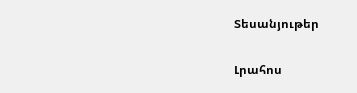Տեսանյութեր

Լրահոս